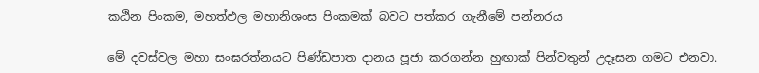කඨින පිංකම, මහත්ඵල මහානිශංස පිංකමක් බවට පත්කර ගැනීමේ පන්නරය

මේ දවස්වල මහා සංඝරත්නයට පිණ්ඩපාත දානය පූජා කරගන්න හුඟාක් පින්වතුන් උදෑසන ගමට එනවා.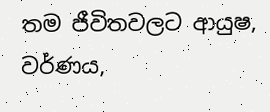තම ජීවිතවලට ආයුෂ, වර්ණය,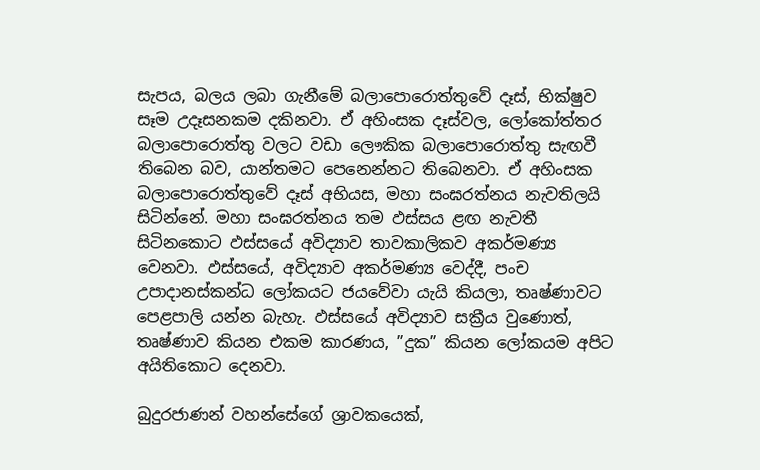සැපය, බලය ලබා ගැනීමේ බලාපොරොත්තුවේ දෑස්, භික්ෂුව සෑම උදෑසනකම දකිනවා. ඒ අහිංසක දෑස්වල, ලෝකෝත්තර බලාපොරොත්තු වලට වඩා ලෞකික බලාපොරොත්තු සැඟවී තිබෙන බව, යාන්තමට පෙනෙන්නට තිබෙනවා. ඒ අහිංසක බලාපොරොත්තුවේ දෑස් අභියස, මහා සංඝරත්නය නැවතිලයි සිටින්නේ. මහා සංඝරත්නය තම ඵස්සය ළඟ නැවතී සිටිනකොට ඵස්සයේ අවිද්‍යාව තාවකාලිකව අකර්මණ්‍ය වෙනවා. ඵස්සයේ, අවිද්‍යාව අකර්මණ්‍ය වෙද්දී, පංච උපාදානස්කන්ධ ලෝකයට ජයවේවා යැයි කියලා, තෘෂ්ණාවට පෙළපාලි යන්න බැහැ. ඵස්සයේ අවිද්‍යාව සක්‍රීය වුණොත්, තෘෂ්ණාව කියන එකම කාරණය, ”දුක” කියන ලෝකයම අපිට අයිතිකොට දෙනවා.

බුදුරජාණන් වහන්සේගේ ශ්‍රාවකයෙක්,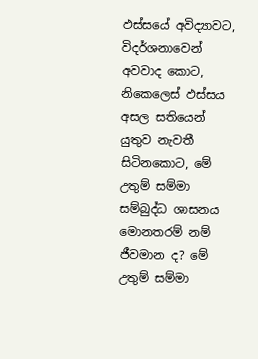ඵස්සයේ අවිද්‍යාවට, විදර්ශනාවෙන් අවවාද කොට, නිකෙලෙස් ඵස්සය අසල සතියෙන් යුතුව නැවතී සිටිනකොට, මේ උතුම් සම්මා සම්බුද්ධ ශාසනය මොනතරම් නම් ජීවමාන ද? මේ උතුම් සම්මා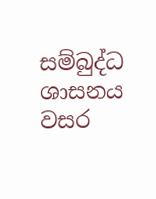සම්බුද්ධ ශාසනය වසර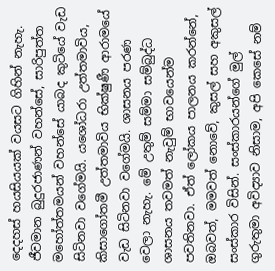දෙදහස් හයසියයක් වයසට ගිහින් නැහැ. ජීවමාන බුදුරජාණන් වහන්සේ, සාරිපුත්ත මහෝත්තමයන් වහන්සේ යාබද කුටියේ වැඩ සිටිනවා වගේමයි. යශෝධරා උත්තමාවිය, කිසාගෝතමී උත්තමාවිය භික්ෂුණී ආරාමයේ වැඩ සිටිනවා වගේමයි. ශාසනය පරණ වෙලා නැහැ. මේ උතුම් සම්මා සම්බුද්ධ ශාසනය තවමත් නැවුම් භාවයෙන්ම පවතිනවා. ඒත් ලෝකය පාලනය කරන්නේ, ඔබවත්, මමවත් නොවේ, කුසල් සහ අකුසල් සංස්කාර විසින්. සංස්කාරයන්ගේ මුල් ගුරුතුමා අවිද්‍යාව නිසාම, අපි කෙසේ නම්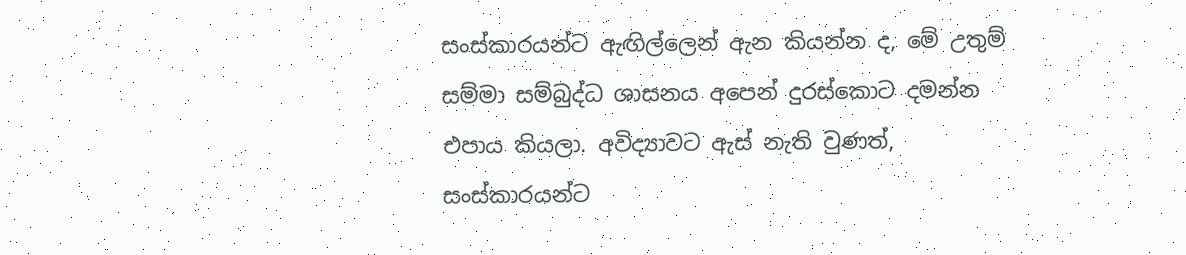සංස්කාරයන්ට ඇඟිල්ලෙන් ඇන කියන්න ද, මේ උතුම් සම්මා සම්බුද්ධ ශාසනය අපෙන් දුරස්කොට දමන්න එපාය කියලා. අවිද්‍යාවට ඇස් නැති වුණත්, සංස්කාරයන්ට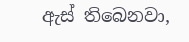ඇස් තිබෙනවා,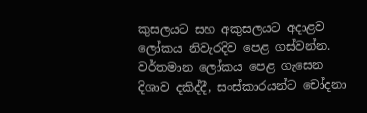කුසලයට සහ අකුසලයට අදාළව ලෝකය නිවැරදිව පෙළ ගස්වන්න. වර්තමාන ලෝකය පෙළ ගැසෙන දිශාව දකිද්දී, සංස්කාරයන්ට චෝදනා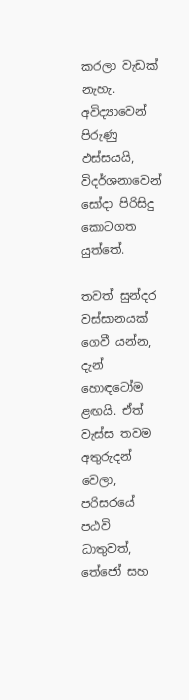කරලා වැඩක් නැහැ. අවිද්‍යාවෙන් පිරුණු ඵස්සයයි, විදර්ශනාවෙන් සෝදා පිරිසිදු කොටගත යුත්තේ.

තවත් සුන්දර වස්සානයක් ගෙවී යන්න, දැන් හොඳටෝම ළඟයි. ඒත් වැස්ස තවම අතුරුදන් වෙලා, පරිසරයේ පඨවි ධාතුවත්, තේජෝ සහ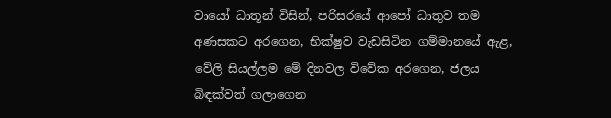වායෝ ධාතූන් විසින්, පරිසරයේ ආපෝ ධාතුව තම අණසකට අරගෙන, භික්ෂුව වැඩසිටින ගම්මානයේ ඇළ, වේලි සියල්ලම මේ දිනවල විවේක අරගෙන, ජලය බිඳක්වත් ගලාගෙන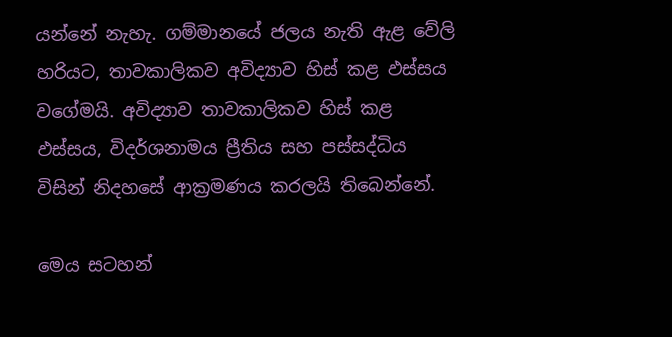යන්නේ නැහැ. ගම්මානයේ ජලය නැති ඇළ වේලි හරියට, තාවකාලිකව අවිද්‍යාව හිස් කළ ඵස්සය වගේමයි. අවිද්‍යාව තාවකාලිකව හිස් කළ ඵස්සය, විදර්ශනාමය ප්‍රීතිය සහ පස්සද්ධිය විසින් නිදහසේ ආක්‍රමණය කරලයි තිබෙන්නේ.

මෙය සටහන්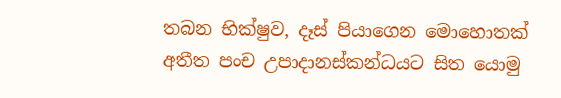තබන භික්ෂුව, දෑස් පියාගෙන මොහොතක් අතීත පංච උපාදානස්කන්ධයට සිත යොමු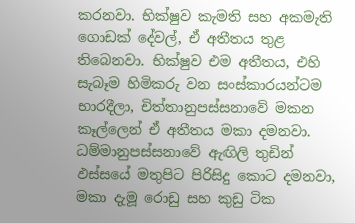කරනවා. භික්ෂුව කැමති සහ අකමැති ගොඩක් දේවල්, ඒ අතීතය තුළ තිබෙනවා. භික්ෂුව එම අතීතය, එහි සැබෑම හිමිකරු වන සංස්කාරයන්ටම භාරදීලා, චිත්තානුපස්සනාවේ මකන කෑල්ලෙන් ඒ අතීතය මකා දමනවා. ධම්මානුපස්සනාවේ ඇඟිලි තුඩින් ඵස්සයේ මතුපිට පිරිසිදු කොට දමනවා, මකා දැමූ රොඩු සහ කුඩු ටික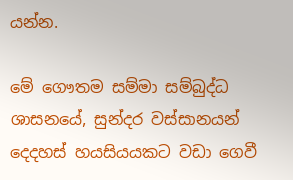යන්න.

මේ ගෞතම සම්මා සම්බුද්ධ ශාසනයේ, සුන්දර වස්සානයන් දෙදහස් හයසියයකට වඩා ගෙවී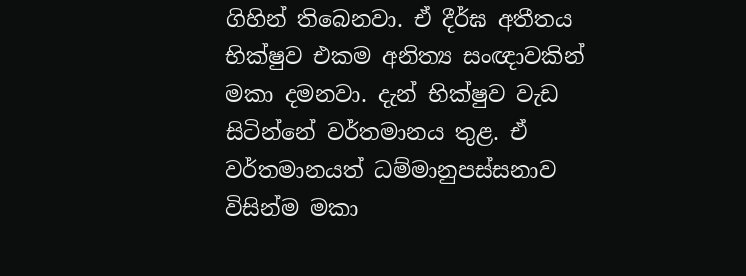ගිහින් තිබෙනවා. ඒ දීර්ඝ අතීතය භික්ෂුව එකම අනිත්‍ය සංඥාවකින් මකා දමනවා. දැන් භික්ෂුව වැඩ සිටින්නේ වර්තමානය තුළ. ඒ වර්තමානයත් ධම්මානුපස්සනාව විසින්ම මකා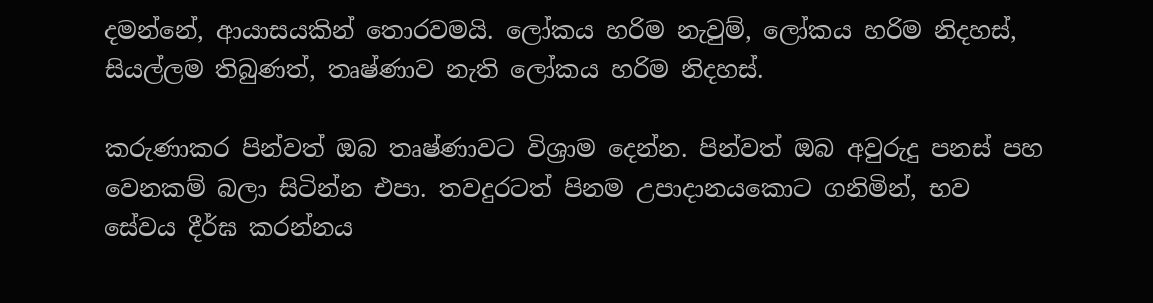දමන්නේ, ආයාසයකින් තොරවමයි. ලෝකය හරිම නැවුම්, ලෝකය හරිම නිදහස්, සියල්ලම තිබුණත්, තෘෂ්ණාව නැති ලෝකය හරිම නිදහස්.

කරුණාකර පින්වත් ඔබ තෘෂ්ණාවට විශ්‍රාම දෙන්න. පින්වත් ඔබ අවුරුදු පනස් පහ වෙනකම් බලා සිටින්න එපා. තවදුරටත් පිනම උපාදානයකොට ගනිමින්, භව සේවය දීර්ඝ කරන්නය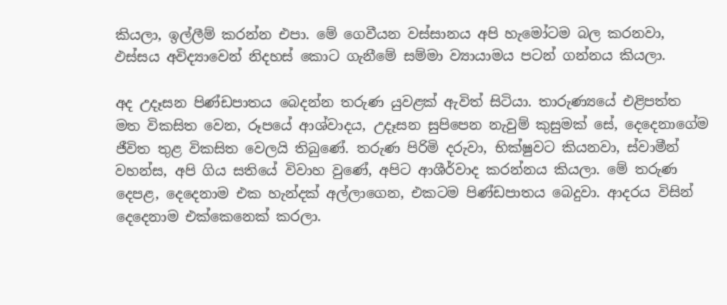කියලා, ඉල්ලීම් කරන්න එපා. මේ ගෙවීයන වස්සානය අපි හැමෝටම බල කරනවා, ඵස්සය අවිද්‍යාවෙන් නිදහස් කොට ගැනීමේ සම්මා ව්‍යායාමය පටන් ගන්නය කියලා.

අද උදෑසන පිණ්ඩපාතය බෙදන්න තරුණ යුවළක් ඇවිත් සිටියා. තාරුණ්‍යයේ එළිපත්ත මත විකසිත වෙන, රූපයේ ආශ්වාදය, උදෑසන සුපිපෙන නැවුම් කුසුමක් සේ, දෙදෙනාගේම ජීවිත තුළ විකසිත වෙලයි තිබුණේ. තරුණ පිරිමි දරුවා, භික්ෂුවට කියනවා, ස්වාමීන් වහන්ස, අපි ගිය සතියේ විවාහ වුණේ, අපිට ආශීර්වාද කරන්නය කියලා. මේ තරුණ දෙපළ, දෙදෙනාම එක හැන්දක් අල්ලාගෙන, එකටම පිණ්ඩපාතය බෙදුවා. ආදරය විසින් දෙදෙනාම එක්කෙනෙක් කරලා.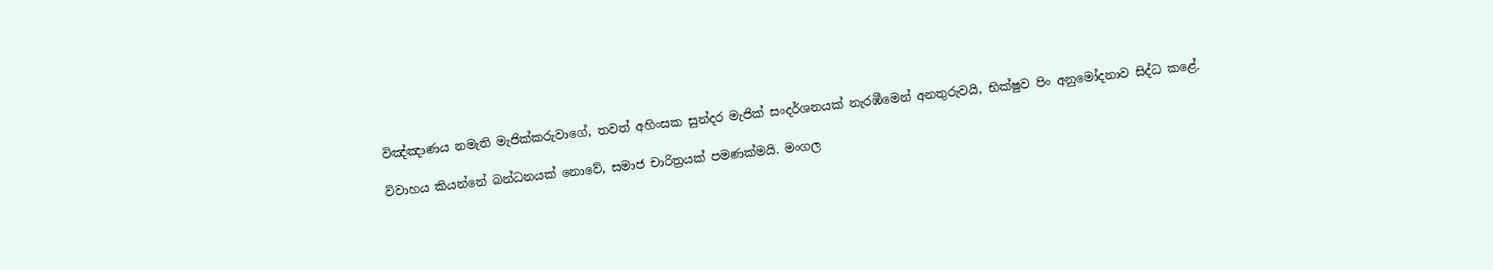විඤ්ඤාණය නමැති මැජික්කරුවාගේ, තවත් අහිංසක සුන්දර මැජික් සංදර්ශනයක් නැරඹීමෙන් අනතුරුවයි, භික්ෂුව පිං අනුමෝදනාව සිද්ධ කළේ.

විවාහය කියන්නේ බන්ධනයක් නොවේ, සමාජ චාරිත්‍රයක් පමණක්මයි. මංගල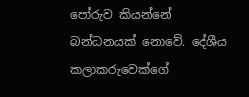පෝරුව කියන්නේ බන්ධනයක් නොවේ. දේශීය කලාකරුවෙක්ගේ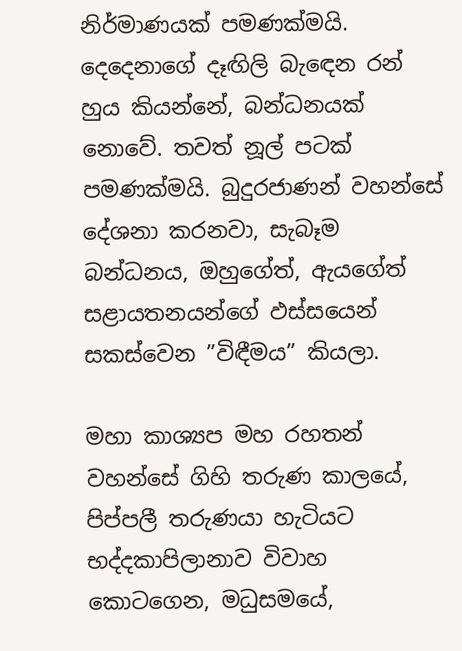නිර්මාණයක් පමණක්මයි. දෙදෙනාගේ දෑඟිලි බැඳෙන රන් හුය කියන්නේ, බන්ධනයක් නොවේ. තවත් නූල් පටක් පමණක්මයි. බුදුරජාණන් වහන්සේ දේශනා කරනවා, සැබෑම බන්ධනය, ඔහුගේත්, ඇයගේත් සළායතනයන්ගේ ඵස්සයෙන් සකස්වෙන ”විඳීමය” කියලා.

මහා කාශ්‍යප මහ රහතන් වහන්සේ ගිහි තරුණ කාලයේ, පිප්පලී තරුණයා හැටියට භද්දකාපිලානාව විවාහ කොටගෙන, මධුසමයේ,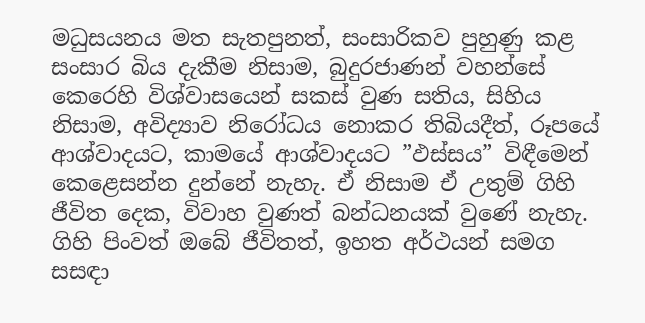මධුසයනය මත සැතපුනත්, සංසාරිකව පුහුණු කළ සංසාර බිය දැකීම නිසාම, බුදුරජාණන් වහන්සේ කෙරෙහි විශ්වාසයෙන් සකස් වුණ සතිය, සිහිය නිසාම, අවිද්‍යාව නිරෝධය නොකර තිබියදීත්, රූපයේ ආශ්වාදයට, කාමයේ ආශ්වාදයට ”ඵස්සය” විඳීමෙන් කෙළෙසන්න දුන්නේ නැහැ. ඒ නිසාම ඒ උතුම් ගිහි ජීවිත දෙක, විවාහ වුණත් බන්ධනයක් වුණේ නැහැ. ගිහි පිංවත් ඔබේ ජීවිතත්, ඉහත අර්ථයන් සමග සසඳා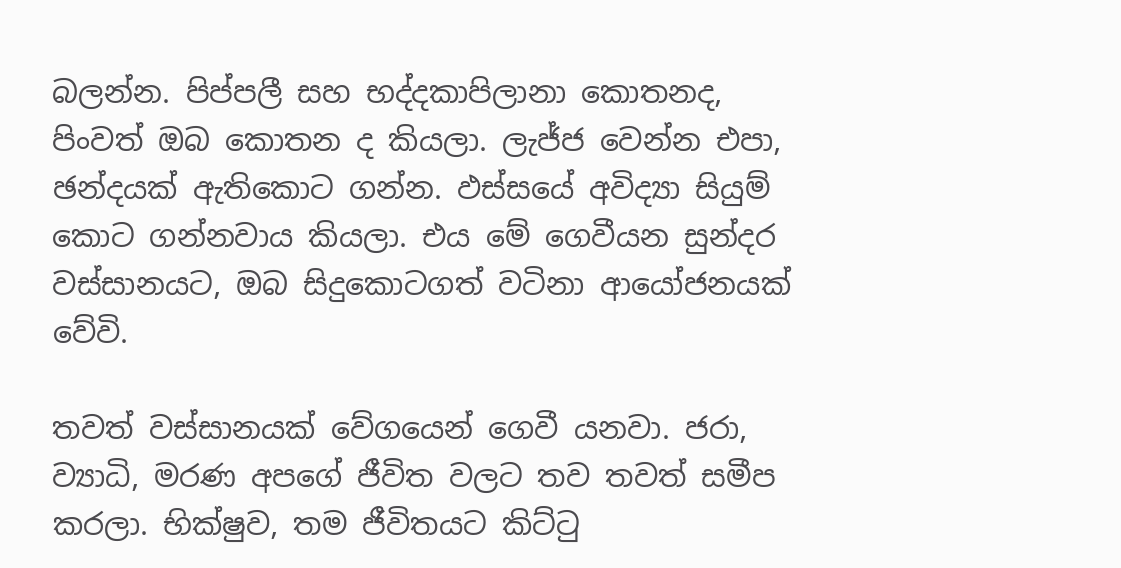බලන්න. පිප්පලී සහ භද්දකාපිලානා කොතනද, පිංවත් ඔබ කොතන ද කියලා. ලැජ්ජ වෙන්න එපා, ඡන්දයක් ඇතිකොට ගන්න. ඵස්සයේ අවිද්‍යා සියුම් කොට ගන්නවාය කියලා. එය මේ ගෙවීයන සුන්දර වස්සානයට, ඔබ සිදුකොටගත් වටිනා ආයෝජනයක් වේවි.

තවත් වස්සානයක් වේගයෙන් ගෙවී යනවා. ජරා, ව්‍යාධි, මරණ අපගේ ජීවිත වලට තව තවත් සමීප කරලා. භික්ෂුව, තම ජීවිතයට කිට්ටු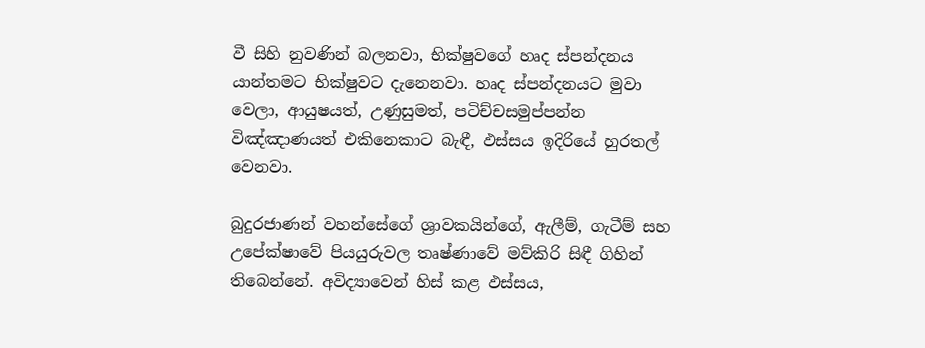වී සිහි නුවණින් බලනවා, භික්ෂුවගේ හෘද ස්පන්දනය යාන්තමට භික්ෂුවට දැනෙනවා. හෘද ස්පන්දනයට මුවා වෙලා, ආයුෂයත්, උණුසුමත්, පටිච්චසමුප්පන්න විඤ්ඤාණයත් එකිනෙකාට බැඳී, ඵස්සය ඉදිරියේ හුරතල් වෙනවා.

බුදුරජාණන් වහන්සේගේ ශ්‍රාවකයින්ගේ, ඇලීම්, ගැටීම් සහ උපේක්ෂාවේ පියයුරුවල තෘෂ්ණාවේ මව්කිරි සිඳී ගිහින් තිබෙන්නේ. අවිද්‍යාවෙන් හිස් කළ ඵස්සය,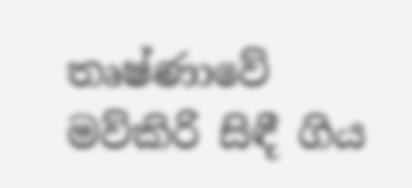තෘෂ්ණාවේ මව්කිරි සිඳී ගිය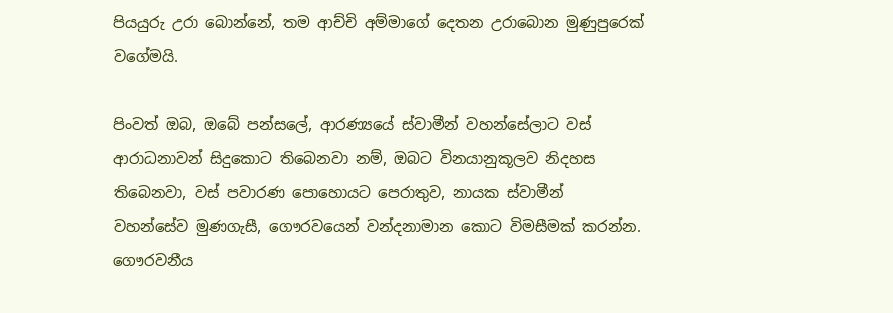පියයුරු උරා බොන්නේ, තම ආච්චි අම්මාගේ දෙතන උරාබොන මුණුපුරෙක් වගේමයි.

පිංවත් ඔබ, ඔබේ පන්සලේ, ආරණ්‍යයේ ස්වාමීන් වහන්සේලාට වස් ආරාධනාවන් සිදුකොට තිබෙනවා නම්, ඔබට විනයානුකූලව නිදහස තිබෙනවා, වස් පවාරණ පොහොයට පෙරාතුව, නායක ස්වාමීන් වහන්සේව මුණගැසී, ගෞරවයෙන් වන්දනාමාන කොට විමසීමක් කරන්න. ගෞරවනීය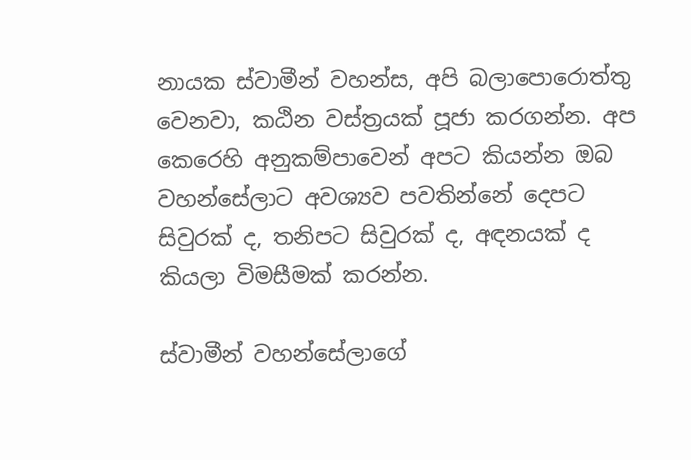නායක ස්වාමීන් වහන්ස, අපි බලාපොරොත්තු වෙනවා, කඨින වස්ත්‍රයක් පූජා කරගන්න. අප කෙරෙහි අනුකම්පාවෙන් අපට කියන්න ඔබ වහන්සේලාට අවශ්‍යව පවතින්නේ දෙපට සිවුරක් ද, තනිපට සිවුරක් ද, අඳනයක් ද කියලා විමසීමක් කරන්න.

ස්වාමීන් වහන්සේලාගේ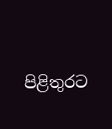පිළිතුරට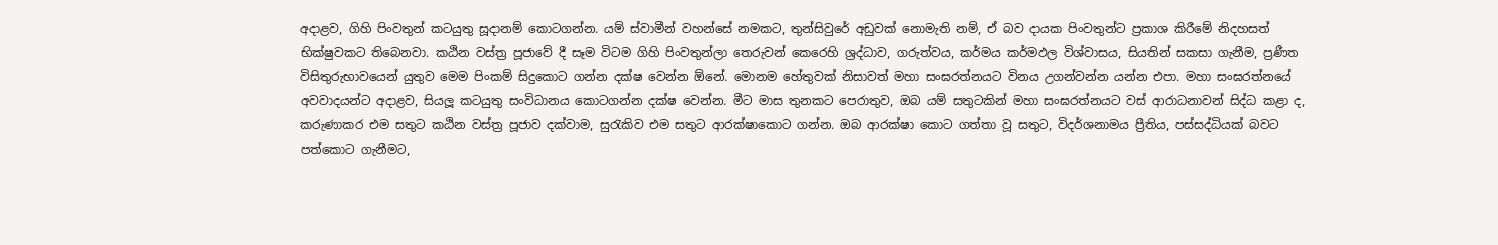අදාළව, ගිහි පිංවතුන් කටයුතු සූදානම් කොටගන්න. යම් ස්වාමීන් වහන්සේ නමකට, තුන්සිවුරේ අඩුවක් නොමැති නම්, ඒ බව දායක පිංවතුන්ට ප්‍රකාශ කිරීමේ නිදහසත් භික්ෂුවකට තිබෙනවා. කඨින වස්ත්‍ර පූජාවේ දී සෑම විටම ගිහි පිංවතුන්ලා තෙරුවන් කෙරෙහි ශ්‍රද්ධාව, ගරුත්වය, කර්මය කර්මඵල විශ්වාසය, සියතින් සකසා ගැනීම, ප්‍රණීත විසිතුරුභාවයෙන් යුතුව මෙම පිංකම් සිදුකොට ගන්න දක්ෂ වෙන්න ඕනේ. මොනම හේතුවක් නිසාවත් මහා සංඝරත්නයට විනය උගන්වන්න යන්න එපා. මහා සංඝරත්නයේ අවවාදයන්ට අදාළව, සියලූ කටයුතු සංවිධානය කොටගන්න දක්ෂ වෙන්න. මීට මාස තුනකට පෙරාතුව, ඔබ යම් සතුටකින් මහා සංඝරත්නයට වස් ආරාධනාවන් සිද්ධ කළා ද, කරුණාකර එම සතුට කඨින වස්ත්‍ර පූජාව දක්වාම, සුරැකිව එම සතුට ආරක්ෂාකොට ගන්න. ඔබ ආරක්ෂා කොට ගත්තා වූ සතුට, විදර්ශනාමය ප්‍රීතිය, පස්සද්ධියක් බවට පත්කොට ගැනීමට,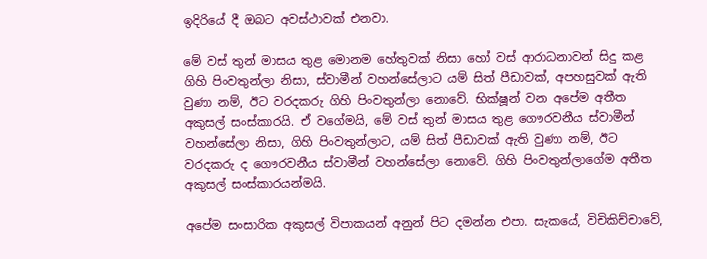ඉදිරියේ දී ඔබට අවස්ථාවක් එනවා.

මේ වස් තුන් මාසය තුළ මොනම හේතුවක් නිසා හෝ වස් ආරාධනාවන් සිදු කළ ගිහි පිංවතුන්ලා නිසා, ස්වාමීන් වහන්සේලාට යම් සිත් පීඩාවක්, අපහසුවක් ඇති වුණා නම්, ඊට වරදකරු ගිහි පිංවතුන්ලා නොවේ. භික්ෂූන් වන අපේම අතීත අකුසල් සංස්කාරයි. ඒ වගේමයි, මේ වස් තුන් මාසය තුළ ගෞරවනීය ස්වාමීන් වහන්සේලා නිසා, ගිහි පිංවතුන්ලාට, යම් සිත් පීඩාවක් ඇති වුණා නම්, ඊට වරදකරු ද ගෞරවනීය ස්වාමීන් වහන්සේලා නොවේ. ගිහි පිංවතුන්ලාගේම අතීත අකුසල් සංස්කාරයන්මයි.

අපේම සංසාරික අකුසල් විපාකයන් අනුන් පිට දමන්න එපා. සැකයේ, විචිකිච්චාවේ,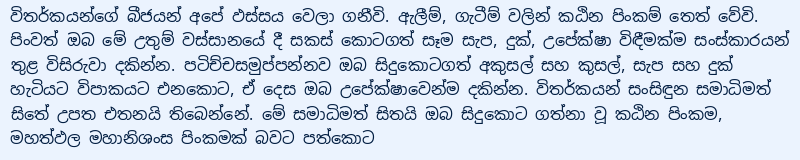විතර්කයන්ගේ බීජයන් අපේ ඵස්සය වෙලා ගනීවි. ඇලීම්, ගැටීම් වලින් කඨින පිංකම් තෙත් වේවි. පිංවත් ඔබ මේ උතුම් වස්සානයේ දී සකස් කොටගත් සෑම සැප, දුක්, උපේක්ෂා විඳීමක්ම සංස්කාරයන් තුළ විසිරුවා දකින්න. පටිච්චසමුප්පන්නව ඔබ සිදුකොටගත් අකුසල් සහ කුසල්, සැප සහ දුක් හැටියට විපාකයට එනකොට, ඒ දෙස ඔබ උපේක්ෂාවෙන්ම දකින්න. විතර්කයන් සංසිඳුන සමාධිමත් සිතේ උපත එතනයි තිබෙන්නේ. මේ සමාධිමත් සිතයි ඔබ සිදුකොට ගත්නා වූ කඨින පිංකම, මහත්ඵල මහානිශංස පිංකමක් බවට පත්කොට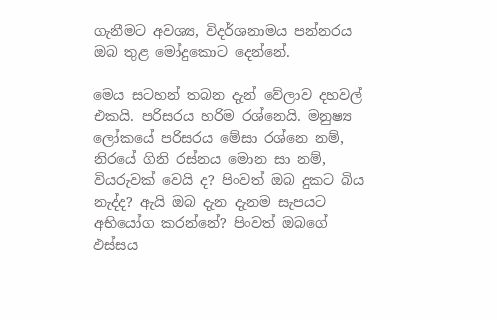ගැනීමට අවශ්‍ය, විදර්ශනාමය පන්නරය ඔබ තුළ මෝදුකොට දෙන්නේ.

මෙය සටහන් තබන දැන් වේලාව දහවල් එකයි. පරිසරය හරිම රශ්නෙයි. මනුෂ්‍ය ලෝකයේ පරිසරය මේසා රශ්නෙ නම්, නිරයේ ගිනි රස්නය මොන සා නම්, වියරුවක් වෙයි ද? පිංවත් ඔබ දුකට බිය නැද්ද? ඇයි ඔබ දැන දැනම සැපයට අභියෝග කරන්නේ? පිංවත් ඔබගේ ඵස්සය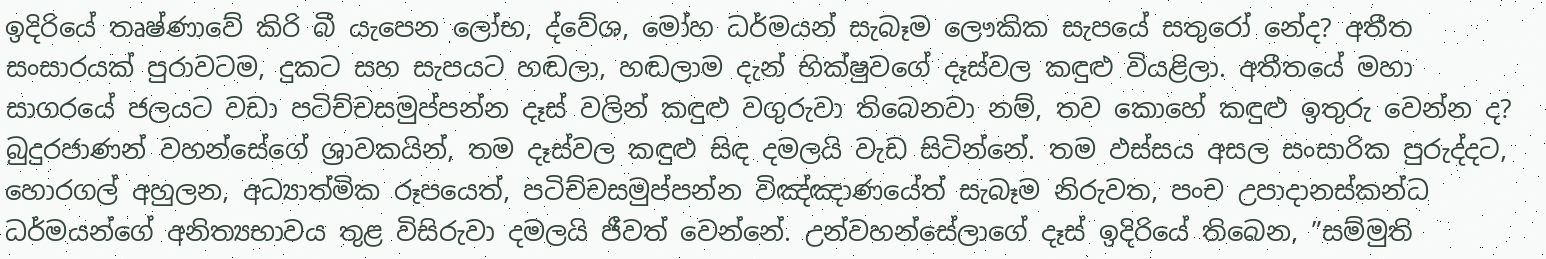ඉදිරියේ තෘෂ්ණාවේ කිරි බී යැපෙන ලෝභ, ද්වේශ, මෝහ ධර්මයන් සැබෑම ලෞකික සැපයේ සතුරෝ නේද? අතීත සංසාරයක් පුරාවටම, දුකට සහ සැපයට හඬලා, හඬලාම දැන් භික්ෂුවගේ දෑස්වල කඳුළු වියළිලා. අතීතයේ මහා සාගරයේ ජලයට වඩා පටිච්චසමුප්පන්න දෑස් වලින් කඳුළු වගුරුවා තිබෙනවා නම්, තව කොහේ කඳුළු ඉතුරු වෙන්න ද? බුදුරජාණන් වහන්සේගේ ශ්‍රාවකයින්, තම දෑස්වල කඳුළු සිඳ දමලයි වැඩ සිටින්නේ. තම ඵස්සය අසල සංසාරික පුරුද්දට, හොරගල් අහුලන, අධ්‍යාත්මික රූපයෙත්, පටිච්චසමුප්පන්න විඤ්ඤාණයේත් සැබෑම නිරුවත, පංච උපාදානස්කන්ධ ධර්මයන්ගේ අනිත්‍යභාවය තුළ විසිරුවා දමලයි ජීවත් වෙන්නේ. උන්වහන්සේලාගේ දෑස් ඉදිරියේ තිබෙන, ”සම්මුති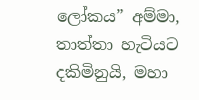ලෝකය” අම්මා, තාත්තා හැටියට දකිමිනුයි, මහා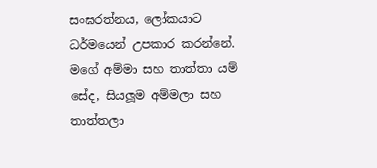සංඝරත්නය, ලෝකයාට ධර්මයෙන් උපකාර කරන්නේ. මගේ අම්මා සහ තාත්තා යම් සේද, සියලූම අම්මලා සහ තාත්තලා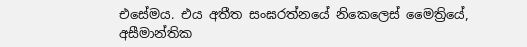එසේමය. එය අතීත සංඝරත්නයේ නිකෙලෙස් මෛත්‍රියේ, අසීමාන්තික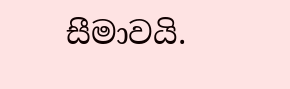සීමාවයි.